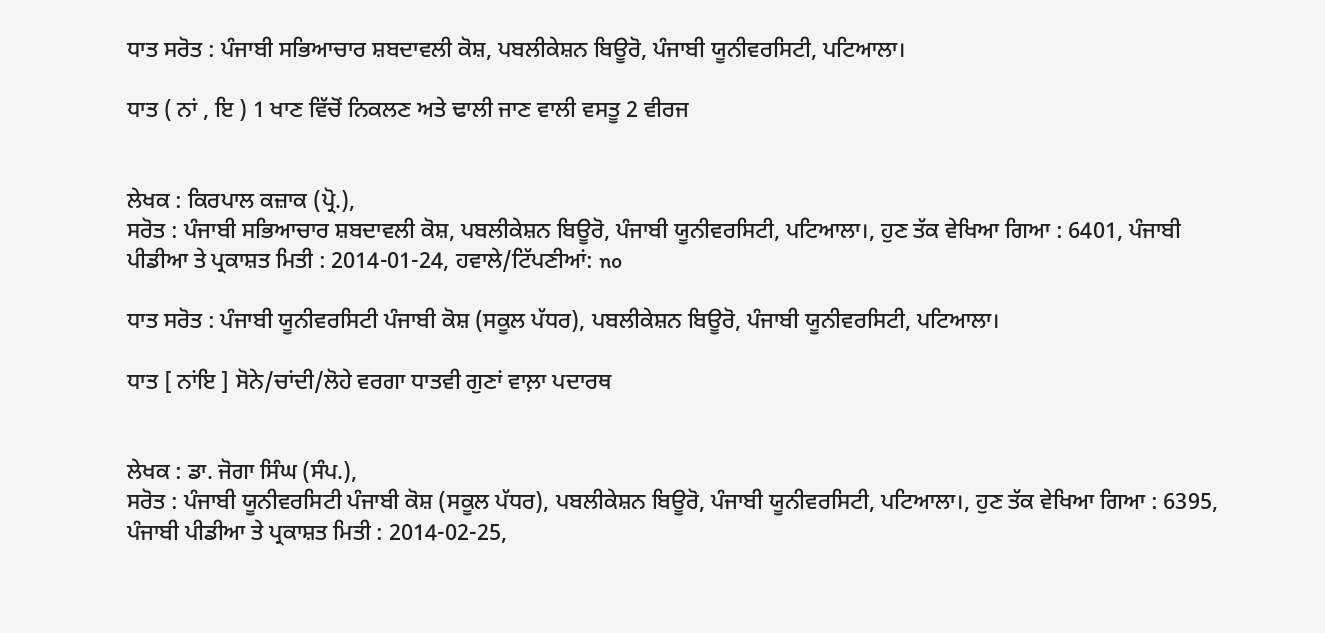ਧਾਤ ਸਰੋਤ : ਪੰਜਾਬੀ ਸਭਿਆਚਾਰ ਸ਼ਬਦਾਵਲੀ ਕੋਸ਼, ਪਬਲੀਕੇਸ਼ਨ ਬਿਊਰੋ, ਪੰਜਾਬੀ ਯੂਨੀਵਰਸਿਟੀ, ਪਟਿਆਲਾ।

ਧਾਤ ( ਨਾਂ , ਇ ) 1 ਖਾਣ ਵਿੱਚੋਂ ਨਿਕਲਣ ਅਤੇ ਢਾਲੀ ਜਾਣ ਵਾਲੀ ਵਸਤੂ 2 ਵੀਰਜ


ਲੇਖਕ : ਕਿਰਪਾਲ ਕਜ਼ਾਕ (ਪ੍ਰੋ.),
ਸਰੋਤ : ਪੰਜਾਬੀ ਸਭਿਆਚਾਰ ਸ਼ਬਦਾਵਲੀ ਕੋਸ਼, ਪਬਲੀਕੇਸ਼ਨ ਬਿਊਰੋ, ਪੰਜਾਬੀ ਯੂਨੀਵਰਸਿਟੀ, ਪਟਿਆਲਾ।, ਹੁਣ ਤੱਕ ਵੇਖਿਆ ਗਿਆ : 6401, ਪੰਜਾਬੀ ਪੀਡੀਆ ਤੇ ਪ੍ਰਕਾਸ਼ਤ ਮਿਤੀ : 2014-01-24, ਹਵਾਲੇ/ਟਿੱਪਣੀਆਂ: no

ਧਾਤ ਸਰੋਤ : ਪੰਜਾਬੀ ਯੂਨੀਵਰਸਿਟੀ ਪੰਜਾਬੀ ਕੋਸ਼ (ਸਕੂਲ ਪੱਧਰ), ਪਬਲੀਕੇਸ਼ਨ ਬਿਊਰੋ, ਪੰਜਾਬੀ ਯੂਨੀਵਰਸਿਟੀ, ਪਟਿਆਲਾ।

ਧਾਤ [ ਨਾਂਇ ] ਸੋਨੇ/ਚਾਂਦੀ/ਲੋਹੇ ਵਰਗਾ ਧਾਤਵੀ ਗੁਣਾਂ ਵਾਲ਼ਾ ਪਦਾਰਥ


ਲੇਖਕ : ਡਾ. ਜੋਗਾ ਸਿੰਘ (ਸੰਪ.),
ਸਰੋਤ : ਪੰਜਾਬੀ ਯੂਨੀਵਰਸਿਟੀ ਪੰਜਾਬੀ ਕੋਸ਼ (ਸਕੂਲ ਪੱਧਰ), ਪਬਲੀਕੇਸ਼ਨ ਬਿਊਰੋ, ਪੰਜਾਬੀ ਯੂਨੀਵਰਸਿਟੀ, ਪਟਿਆਲਾ।, ਹੁਣ ਤੱਕ ਵੇਖਿਆ ਗਿਆ : 6395, ਪੰਜਾਬੀ ਪੀਡੀਆ ਤੇ ਪ੍ਰਕਾਸ਼ਤ ਮਿਤੀ : 2014-02-25,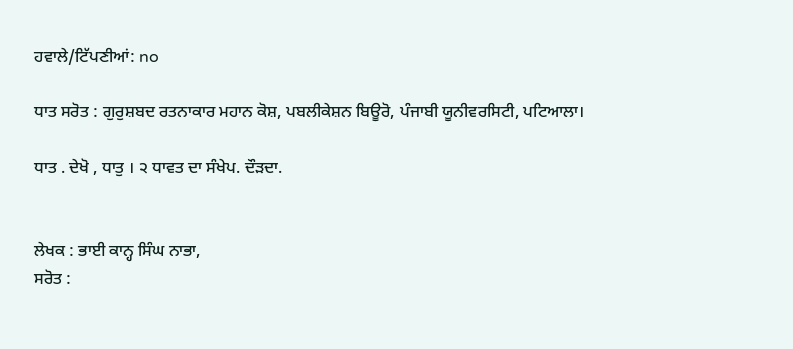ਹਵਾਲੇ/ਟਿੱਪਣੀਆਂ: no

ਧਾਤ ਸਰੋਤ : ਗੁਰੁਸ਼ਬਦ ਰਤਨਾਕਾਰ ਮਹਾਨ ਕੋਸ਼, ਪਬਲੀਕੇਸ਼ਨ ਬਿਊਰੋ, ਪੰਜਾਬੀ ਯੂਨੀਵਰਸਿਟੀ, ਪਟਿਆਲਾ।

ਧਾਤ . ਦੇਖੋ , ਧਾਤੁ । ੨ ਧਾਵਤ ਦਾ ਸੰਖੇਪ. ਦੌੜਦਾ.


ਲੇਖਕ : ਭਾਈ ਕਾਨ੍ਹ ਸਿੰਘ ਨਾਭਾ,
ਸਰੋਤ :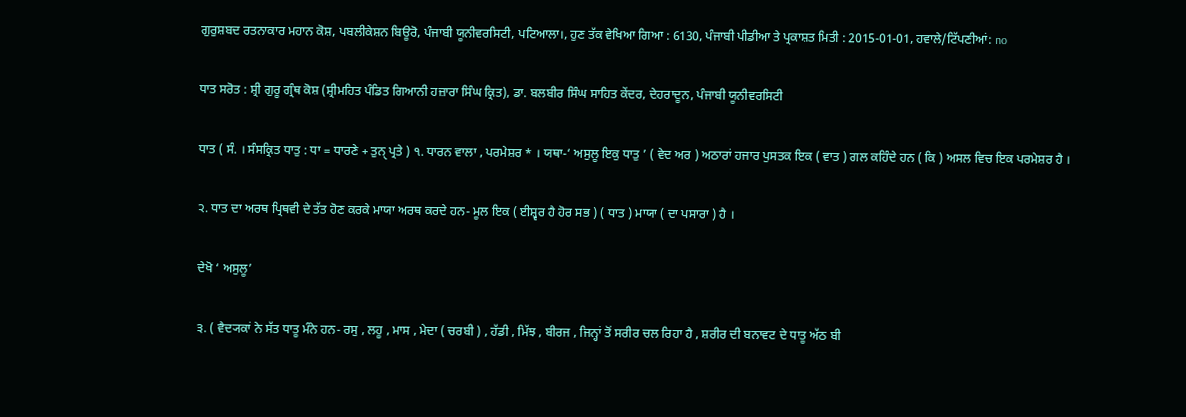ਗੁਰੁਸ਼ਬਦ ਰਤਨਾਕਾਰ ਮਹਾਨ ਕੋਸ਼, ਪਬਲੀਕੇਸ਼ਨ ਬਿਊਰੋ, ਪੰਜਾਬੀ ਯੂਨੀਵਰਸਿਟੀ, ਪਟਿਆਲਾ।, ਹੁਣ ਤੱਕ ਵੇਖਿਆ ਗਿਆ : 6130, ਪੰਜਾਬੀ ਪੀਡੀਆ ਤੇ ਪ੍ਰਕਾਸ਼ਤ ਮਿਤੀ : 2015-01-01, ਹਵਾਲੇ/ਟਿੱਪਣੀਆਂ: no

ਧਾਤ ਸਰੋਤ : ਸ਼੍ਰੀ ਗੁਰੂ ਗ੍ਰੰਥ ਕੋਸ਼ (ਸ਼੍ਰੀਮਹਿਤ ਪੰਡਿਤ ਗਿਆਨੀ ਹਜ਼ਾਰਾ ਸਿੰਘ ਕ੍ਰਿਤ), ਡਾ. ਬਲਬੀਰ ਸਿੰਘ ਸਾਹਿਤ ਕੇਂਦਰ, ਦੇਹਰਾਦੂਨ, ਪੰਜਾਬੀ ਯੂਨੀਵਰਸਿਟੀ

ਧਾਤ ( ਸੰ. । ਸੰਸਕ੍ਰਿਤ ਧਾਤੁ : ਧਾ = ਧਾਰਣੇ + ਤੁਨੑ ਪ੍ਰਤੇ ) ੧. ਧਾਰਨ ਵਾਲਾ , ਪਰਮੇਸ਼ਰ * । ਯਥਾ-‘ ਅਸੁਲੂ ਇਕੁ ਧਾਤੁ ’ ( ਵੇਦ ਅਰ ) ਅਠਾਰਾਂ ਹਜਾਰ ਪੁਸਤਕ ਇਕ ( ਵਾਤ ) ਗਲ ਕਹਿੰਦੇ ਹਨ ( ਕਿ ) ਅਸਲ ਵਿਚ ਇਕ ਪਰਮੇਸ਼ਰ ਹੈ ।

੨. ਧਾਤ ਦਾ ਅਰਥ ਪ੍ਰਿਥਵੀ ਦੇ ਤੱਤ ਹੋਣ ਕਰਕੇ ਮਾਯਾ ਅਰਥ ਕਰਦੇ ਹਨ- ਮੂਲ ਇਕ ( ਈਸ਼੍ਵਰ ਹੈ ਹੋਰ ਸਭ ) ( ਧਾਤ ) ਮਾਯਾ ( ਦਾ ਪਸਾਰਾ ) ਹੈ ।

ਦੇਖੋ ‘ ਅਸੁਲੂ’

੩. ( ਵੈਦ੍ਯਕਾਂ ਨੇ ਸੱਤ ਧਾਤੂ ਮੰਨੇ ਹਨ- ਰਸੁ , ਲਹੂ , ਮਾਸ , ਮੇਦਾ ( ਚਰਬੀ ) , ਹੱਡੀ , ਮਿੱਝ , ਬੀਰਜ , ਜਿਨ੍ਹਾਂ ਤੋਂ ਸਰੀਰ ਚਲ ਰਿਹਾ ਹੈ , ਸ਼ਰੀਰ ਦੀ ਬਨਾਵਟ ਦੇ ਧਾਤੂ ਅੱਠ ਬੀ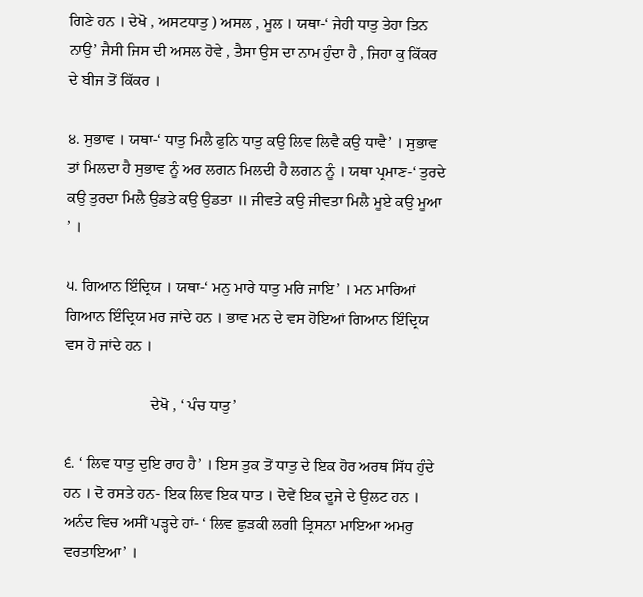ਗਿਣੇ ਹਨ । ਦੇਖੋ , ਅਸਟਧਾਤੁ ) ਅਸਲ , ਮੂਲ । ਯਥਾ-‘ ਜੇਹੀ ਧਾਤੁ ਤੇਹਾ ਤਿਨ ਨਾਉ’ ਜੈਸੀ ਜਿਸ ਦੀ ਅਸਲ ਹੋਵੇ , ਤੈਸਾ ਉਸ ਦਾ ਨਾਮ ਹੁੰਦਾ ਹੈ , ਜਿਹਾ ਕੁ ਕਿੱਕਰ ਦੇ ਬੀਜ ਤੋਂ ਕਿੱਕਰ ।

੪. ਸੁਭਾਵ । ਯਥਾ-‘ ਧਾਤੁ ਮਿਲੈ ਫੁਨਿ ਧਾਤੁ ਕਉ ਲਿਵ ਲਿਵੈ ਕਉ ਧਾਵੈ’ । ਸੁਭਾਵ ਤਾਂ ਮਿਲਦਾ ਹੈ ਸੁਭਾਵ ਨੂੰ ਅਰ ਲਗਨ ਮਿਲਦੀ ਹੈ ਲਗਨ ਨੂੰ । ਯਥਾ ਪ੍ਰਮਾਣ-‘ ਤੁਰਦੇ ਕਉ ਤੁਰਦਾ ਮਿਲੈ ਉਡਤੇ ਕਉ ਉਡਤਾ ॥ ਜੀਵਤੇ ਕਉ ਜੀਵਤਾ ਮਿਲੈ ਮੂਏ ਕਉ ਮੂਆ ’ ।

੫. ਗਿਆਨ ਇੰਦ੍ਰਿਯ । ਯਥਾ-‘ ਮਨੁ ਮਾਰੇ ਧਾਤੁ ਮਰਿ ਜਾਇ’ । ਮਨ ਮਾਰਿਆਂ ਗਿਆਨ ਇੰਦ੍ਰਿਯ ਮਰ ਜਾਂਦੇ ਹਨ । ਭਾਵ ਮਨ ਦੇ ਵਸ ਹੋਇਆਂ ਗਿਆਨ ਇੰਦ੍ਰਿਯ ਵਸ ਹੋ ਜਾਂਦੇ ਹਨ ।

                      ਦੇਖੋ , ‘ ਪੰਚ ਧਾਤੁ’

੬. ‘ ਲਿਵ ਧਾਤੁ ਦੁਇ ਰਾਹ ਹੈ’ । ਇਸ ਤੁਕ ਤੋਂ ਧਾਤੁ ਦੇ ਇਕ ਹੋਰ ਅਰਥ ਸਿੱਧ ਹੁੰਦੇ ਹਨ । ਦੋ ਰਸਤੇ ਹਨ- ਇਕ ਲਿਵ ਇਕ ਧਾਤ । ਦੋਵੇਂ ਇਕ ਦੂਜੇ ਦੇ ਉਲਟ ਹਨ । ਅਨੰਦ ਵਿਚ ਅਸੀਂ ਪੜ੍ਹਦੇ ਹਾਂ- ‘ ਲਿਵ ਛੁੜਕੀ ਲਗੀ ਤ੍ਰਿਸਨਾ ਮਾਇਆ ਅਮਰੁ ਵਰਤਾਇਆ’ ।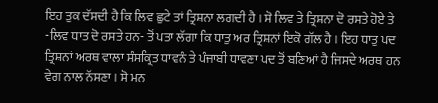ਇਹ ਤੁਕ ਦੱਸਦੀ ਹੈ ਕਿ ਲਿਵ ਛੁਟੇ ਤਾਂ ਤ੍ਰਿਸ਼ਨਾ ਲਗਦੀ ਹੈ । ਸੋ ਲਿਵ ਤੇ ਤ੍ਰਿਸ਼ਨਾ ਦੋ ਰਸਤੇ ਹੋਏ ਤੇ -ਲਿਵ ਧਾਤ ਦੋ ਰਸਤੇ ਹਨ- ਤੋਂ ਪਤਾ ਲੱਗਾ ਕਿ ਧਾਤੁ ਅਰ ਤ੍ਰਿਸ਼ਨਾਂ ਇਕੋ ਗੱਲ ਹੈ । ਇਹ ਧਾਤੁ ਪਦ ਤ੍ਰਿਸ਼ਨਾਂ ਅਰਥ ਵਾਲਾ ਸੰਸਕ੍ਰਿਤ ਧਾਵਨੰ ਤੇ ਪੰਜਾਬੀ ਧਾਵਣਾ ਪਦ ਤੋਂ ਬਣਿਆਂ ਹੈ ਜਿਸਦੇ ਅਰਥ ਹਨ ਵੇਗ ਨਾਲ ਨੱਸਣਾ । ਸੋ ਮਨ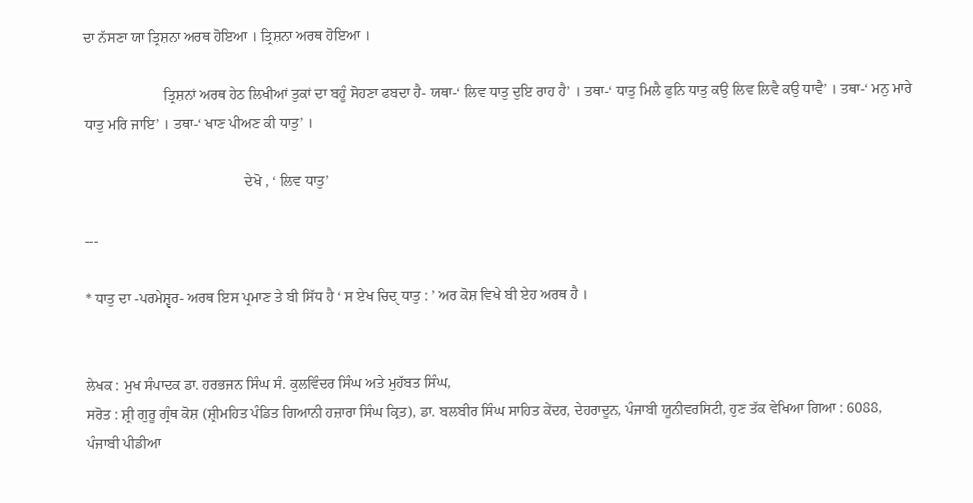ਦਾ ਨੱਸਣਾ ਯਾ ਤ੍ਰਿਸ਼ਨਾ ਅਰਥ ਹੋਇਆ । ਤ੍ਰਿਸ਼ਨਾ ਅਰਥ ਹੋਇਆ ।

                      ਤ੍ਰਿਸ਼ਨਾਂ ਅਰਥ ਹੇਠ ਲਿਖੀਆਂ ਤੁਕਾਂ ਦਾ ਬਹੂੰ ਸੋਹਣਾ ਫਬਦਾ ਹੈ- ਯਥਾ-‘ ਲਿਵ ਧਾਤੁ ਦੁਇ ਰਾਹ ਹੈ’ । ਤਥਾ-‘ ਧਾਤੁ ਮਿਲੈ ਫੁਨਿ ਧਾਤੁ ਕਉ ਲਿਵ ਲਿਵੈ ਕਉ ਧਾਵੈ’ । ਤਥਾ-‘ ਮਨੁ ਮਾਰੇ ਧਾਤੁ ਮਰਿ ਜਾਇ’ । ਤਥਾ-‘ ਖਾਣ ਪੀਅਣ ਕੀ ਧਾਤੁ’ ।

                                            ਦੇਖੋ , ‘ ਲਿਵ ਧਾਤੁ’

---

* ਧਾਤੁ ਦਾ -ਪਰਮੇਸ਼੍ਵਰ- ਅਰਥ ਇਸ ਪ੍ਰਮਾਣ ਤੇ ਬੀ ਸਿੱਧ ਹੈ ‘ ਸ ਏਖ ਚਿਦੑ ਧਾਤੁ : ’ ਅਰ ਕੋਸ਼ ਵਿਖੇ ਬੀ ਏਹ ਅਰਥ ਹੈ ।


ਲੇਖਕ : ਮੁਖ ਸੰਪਾਦਕ ਡਾ. ਹਰਭਜਨ ਸਿੰਘ ਸੰ. ਕੁਲਵਿੰਦਰ ਸਿੰਘ ਅਤੇ ਮੁਹੱਬਤ ਸਿੰਘ,
ਸਰੋਤ : ਸ਼੍ਰੀ ਗੁਰੂ ਗ੍ਰੰਥ ਕੋਸ਼ (ਸ਼੍ਰੀਮਹਿਤ ਪੰਡਿਤ ਗਿਆਨੀ ਹਜ਼ਾਰਾ ਸਿੰਘ ਕ੍ਰਿਤ), ਡਾ. ਬਲਬੀਰ ਸਿੰਘ ਸਾਹਿਤ ਕੇਂਦਰ, ਦੇਹਰਾਦੂਨ, ਪੰਜਾਬੀ ਯੂਨੀਵਰਸਿਟੀ, ਹੁਣ ਤੱਕ ਵੇਖਿਆ ਗਿਆ : 6088, ਪੰਜਾਬੀ ਪੀਡੀਆ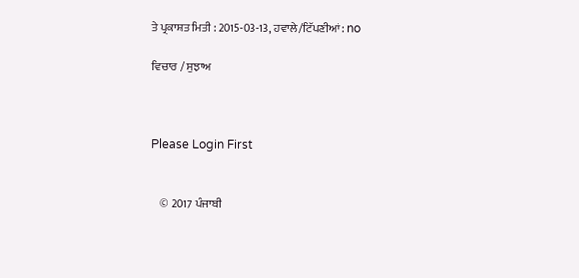ਤੇ ਪ੍ਰਕਾਸ਼ਤ ਮਿਤੀ : 2015-03-13, ਹਵਾਲੇ/ਟਿੱਪਣੀਆਂ: no

ਵਿਚਾਰ / ਸੁਝਾਅ



Please Login First


    © 2017 ਪੰਜਾਬੀ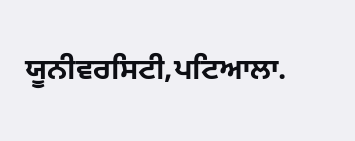ਯੂਨੀਵਰਸਿਟੀ,ਪਟਿਆਲਾ.